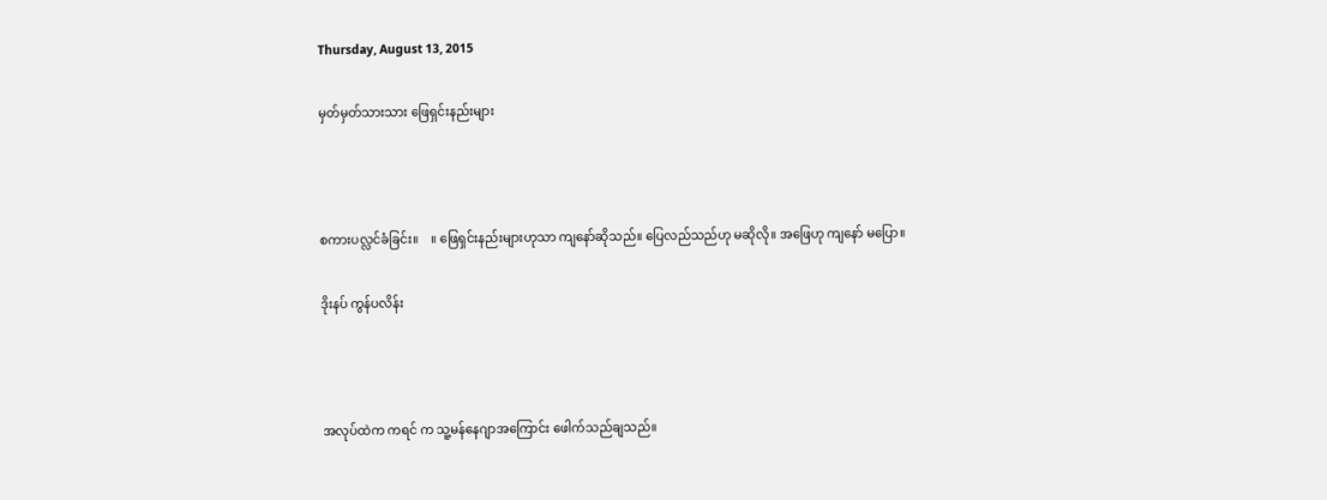Thursday, August 13, 2015

မှတ်မှတ်သားသား ဖြေရှင်းနည်းများ



စကားပလ္လင်ခံခြင်း။    ။ ဖြေရှင်းနည်းများဟုသာ ကျနော်ဆိုသည်။ ပြေလည်သည်ဟု မဆိုလို။ အဖြေဟု ကျနော် မပြော။

ဒိုးနပ် ကွန်ပလိန်း



အလုပ်ထဲက ကရင် က သူ့မန်နေဂျာအကြောင်း ဖေါက်သည်ချသည်။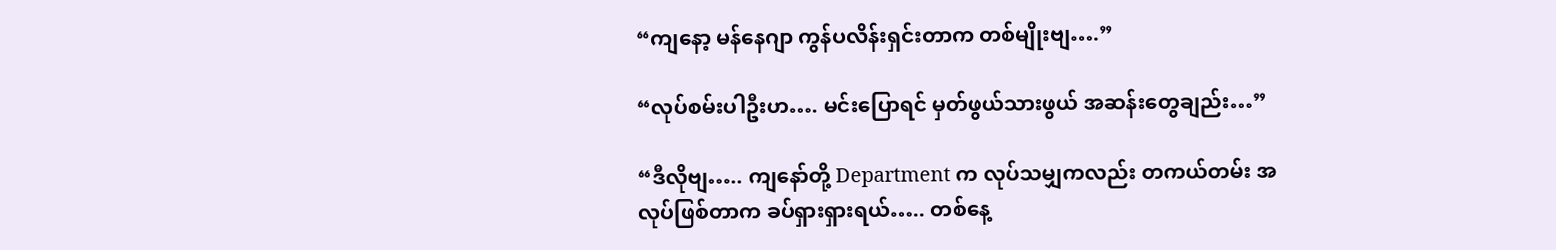“ကျနော့ မန်နေဂျာ ကွန်ပလိန်းရှင်းတာက တစ်မျိုးဗျ….”

“လုပ်စမ်းပါဦးဟ…. မင်းပြောရင် မှတ်ဖွယ်သားဖွယ် အဆန်းတွေချည်း…”

“ဒီလိုဗျ….. ကျနော်တို့ Department က လုပ်သမျှကလည်း တကယ်တမ်း အလုပ်ဖြစ်တာက ခပ်ရှားရှားရယ်….. တစ်နေ့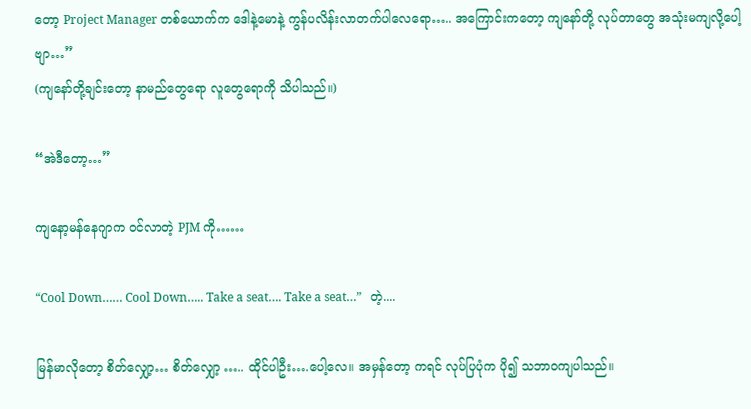တော့ Project Manager တစ်ယောက်က ဒေါနဲ့မောနဲ့ ကွန်ပလိန်းလာတက်ပါလေရော….. အကြောင်းကတော့ ကျနော်တို့ လုပ်တာတွေ အသုံးမကျလို့ပေါ့ဗျာ…”
(ကျနော်တို့ချင်းတော့ နာမည်တွေရော လူတွေရောကို သိပါသည်။)

“အဲဒီတော့…”

ကျနော့မန်နေဂျာက ဝင်လာတဲ့ PJM ကို……

“Cool Down…… Cool Down….. Take a seat…. Take a seat…”   တဲ့....

မြန်မာလိုတော့ စိတ်လျှော့… စိတ်လျှော့ ….. ထိုင်ပါဦး….ပေါ့လေ။ အမှန်တော့ ကရင် လုပ်ပြပုံက ပို၍ သဘာဝကျပါသည်။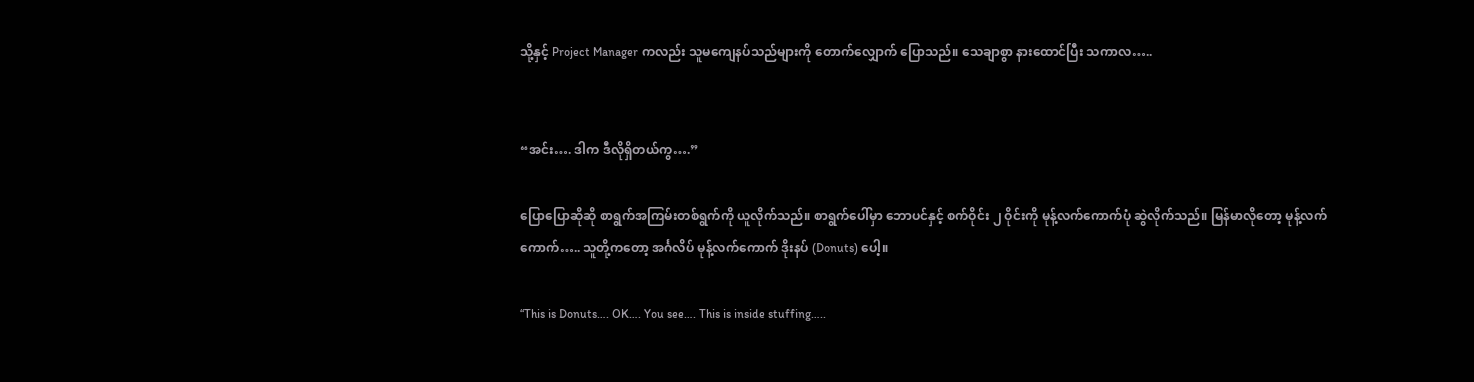သို့နှင့် Project Manager ကလည်း သူမကျေနပ်သည်များကို တောက်လျှောက် ပြောသည်။ သေချာစွာ နားထောင်ပြီး သကာလ…..


“အင်း…. ဒါက ဒီလိုရှိတယ်ကွ….”

ပြောပြောဆိုဆို စာရွက်အကြမ်းတစ်ရွက်ကို ယူလိုက်သည်။ စာရွက်ပေါ်မှာ ဘောပင်နှင့် စက်ဝိုင်း ၂ ဝိုင်းကို မုန့်လက်ကောက်ပုံ ဆွဲလိုက်သည်။ မြန်မာလိုတော့ မုန့်လက်ကောက်….. သူတို့ကတော့ အင်္ဂလိပ် မုန့်လက်ကောက် ဒိုးနပ် (Donuts) ပေါ့။

“This is Donuts…. OK…. You see…. This is inside stuffing…..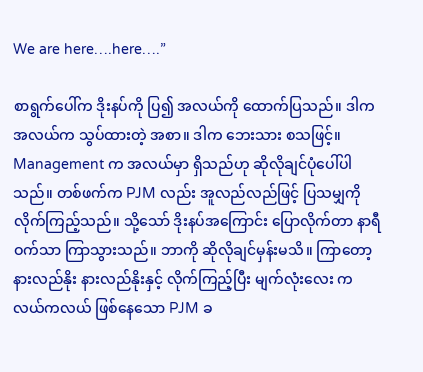We are here….here….”

စာရွက်ပေါ်က ဒိုးနပ်ကို ပြ၍ အလယ်ကို ထောက်ပြသည်။ ဒါက အလယ်က သွပ်ထားတဲ့ အစာ။ ဒါက ဘေးသား စသဖြင့်။ Management က အလယ်မှာ ရှိသည်ဟု ဆိုလိုချင်ပုံပေါ်ပါသည်။ တစ်ဖက်က PJM လည်း အူလည်လည်ဖြင့် ပြသမျှကို လိုက်ကြည့်သည်။ သို့သော် ဒိုးနပ်အကြောင်း ပြောလိုက်တာ နာရီဝက်သာ ကြာသွားသည်။ ဘာကို ဆိုလိုချင်မှန်းမသိ။ ကြာတော့ နားလည်နိုး နားလည်နိုးနှင့် လိုက်ကြည့်ပြီး မျက်လုံးလေး ကလယ်ကလယ် ဖြစ်နေသော PJM ခ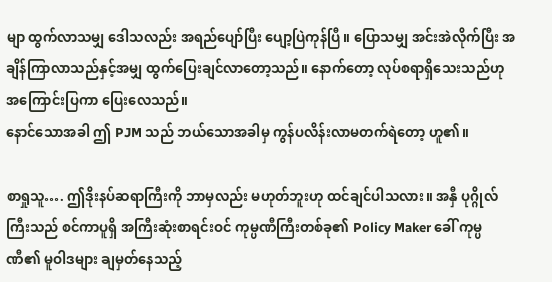မျာ ထွက်လာသမျှ ဒေါသလည်း အရည်ပျော်ပြီး ပျော့ပြဲကုန်ပြီ။ ပြောသမျှ အင်းအဲလိုက်ပြီး အချိန်ကြာလာသည်နှင့်အမျှ ထွက်ပြေးချင်လာတော့သည်။ နောက်တော့ လုပ်စရာရှိသေးသည်ဟု အကြောင်းပြကာ ပြေးလေသည်။
နောင်သောအခါ ဤ PJM သည် ဘယ်သောအခါမှ ကွန်ပလိန်းလာမတက်ရဲတော့ ဟူ၏။

စာရှုသူ…. ဤဒိုးနပ်ဆရာကြီးကို ဘာမှလည်း မဟုတ်ဘူးဟု ထင်ချင်ပါသလား။ အနှီ ပုဂ္ဂိုလ်ကြီးသည် စင်ကာပူရှိ အကြီးဆုံးစာရင်းဝင် ကုမ္ပဏီကြီးတစ်ခု၏ Policy Maker ခေါ် ကုမ္ပဏီ၏ မူဝါဒများ ချမှတ်နေသည့်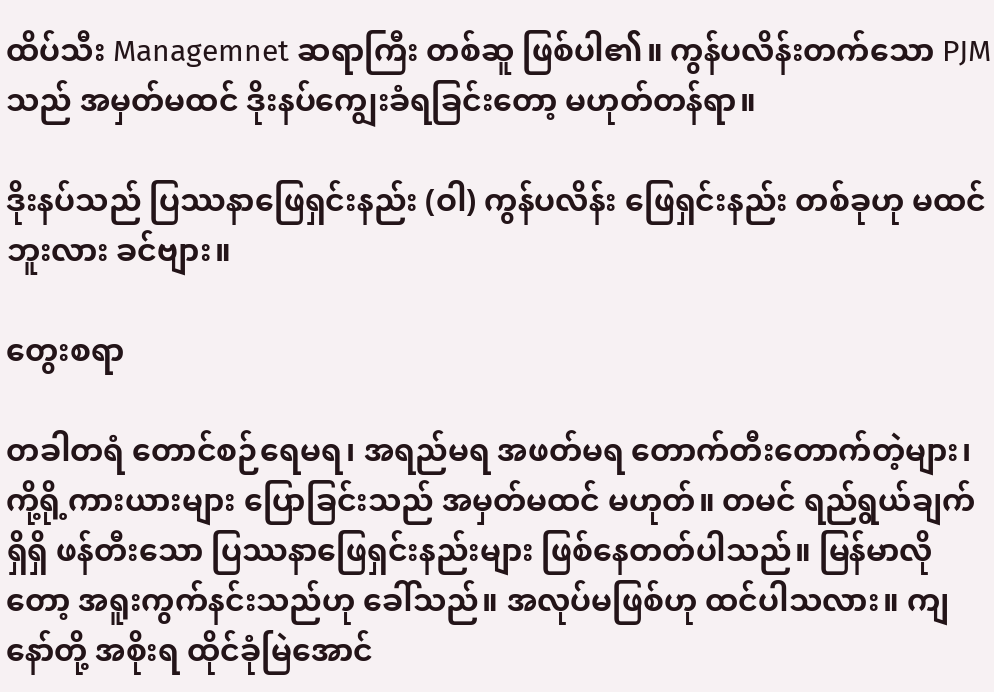ထိပ်သီး Managemnet ဆရာကြီး တစ်ဆူ ဖြစ်ပါ၏။ ကွန်ပလိန်းတက်သော PJM သည် အမှတ်မထင် ဒိုးနပ်ကျွေးခံရခြင်းတော့ မဟုတ်တန်ရာ။

ဒိုးနပ်သည် ပြဿနာဖြေရှင်းနည်း (ဝါ) ကွန်ပလိန်း ဖြေရှင်းနည်း တစ်ခုဟု မထင်ဘူးလား ခင်ဗျား။

တွေးစရာ

တခါတရံ တောင်စဉ်ရေမရ၊ အရည်မရ အဖတ်မရ တောက်တီးတောက်တဲ့များ၊ ကို့ရို့ကားယားများ ပြောခြင်းသည် အမှတ်မထင် မဟုတ်။ တမင် ရည်ရွယ်ချက်ရှိရှိ ဖန်တီးသော ပြဿနာဖြေရှင်းနည်းများ ဖြစ်နေတတ်ပါသည်။ မြန်မာလိုတော့ အရူးကွက်နင်းသည်ဟု ခေါ်သည်။ အလုပ်မဖြစ်ဟု ထင်ပါသလား။ ကျနော်တို့ အစိုးရ ထိုင်ခုံမြဲအောင်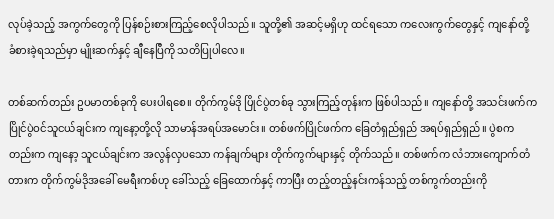လုပ်ခဲ့သည့် အကွက်တွေကို ပြန်စဉ်းစားကြည့်စေလိုပါသည်။ သူတို့၏ အဆင့်မရှိဟု ထင်ရသော ကလေးကွက်တွေနှင့် ကျနော်တို့ ခံစားခဲ့ရသည်မှာ မျိုးဆက်နှင့် ချီနေပြီကို သတိပြုပါလေ။

တစ်ဆက်တည်း ဥပမာတစ်ခုကို ပေးပါရစေ။ တိုက်ကွမ်ဒို ပြိုင်ပွဲတစ်ခု သွားကြည့်တုန်းက ဖြစ်ပါသည်။ ကျနော်တို့ အသင်းဖက်က ပြိုင်ပွဲဝင်သူငယ်ချင်းက ကျနော့တို့လို သာမာန်အရပ်အမောင်း။ တစ်ဖက်ပြိုင်ဖက်က ခြေတံရှည်ရှည် အရပ်ရှည်ရှည်။ ပွဲစကတည်းက ကျနော့ သူငယ်ချင်းက အလွန်လှပသော ကန်ချက်များ တိုက်ကွက်များနှင့် တိုက်သည်။ တစ်ဖက်က လံဘားကျောက်တံတားက တိုက်ကွမ်ဒိုအခေါ် မေရီးကစ်ဟု ခေါ်သည့် ခြေထောက်နှင့် ကာပြီး တည့်တည့်နင်းကန်သည့် တစ်ကွက်တည်းကို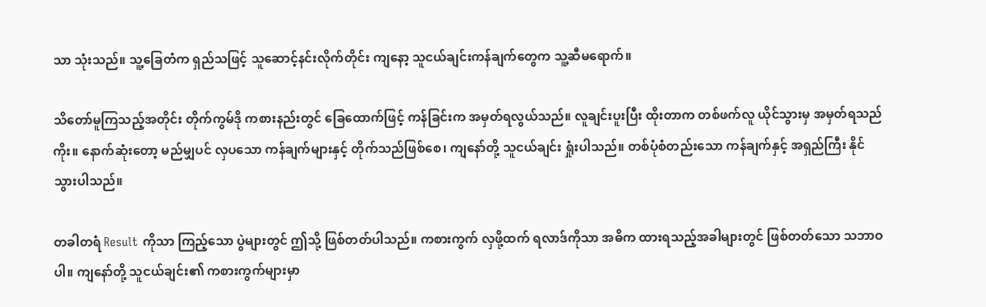သာ သုံးသည်။ သူ့ခြေတံက ရှည်သဖြင့် သူဆောင့်နင်းလိုက်တိုင်း ကျနော့ သူငယ်ချင်းကန်ချက်တွေက သူ့ဆီမရောက်။

သိတော်မူကြသည့်အတိုင်း တိုက်ကွမ်ဒို ကစားနည်းတွင် ခြေထောက်ဖြင့် ကန်ခြင်းက အမှတ်ရလွယ်သည်။ လူချင်းပူးပြီး ထိုးတာက တစ်ဖက်လူ ယိုင်သွားမှ အမှတ်ရသည်ကိုး။ နောက်ဆုံးတော့ မည်မျှပင် လှပသော ကန်ချက်များနှင့် တိုက်သည်ဖြစ်စေ၊ ကျနော်တို့ သူငယ်ချင်း ရှုံးပါသည်။ တစ်ပုံစံတည်းသော ကန်ချက်နှင့် အရှည်ကြီး နိုင်သွားပါသည်။

တခါတရံ Result ကိုသာ ကြည့်သော ပွဲများတွင် ဤသို့ ဖြစ်တတ်ပါသည်။ ကစားကွက် လှဖို့ထက် ရလာဒ်ကိုသာ အဓိက ထားရသည့်အခါများတွင် ဖြစ်တတ်သော သဘာဝပါ။ ကျနော်တို့ သူငယ်ချင်း၏ ကစားကွက်များမှာ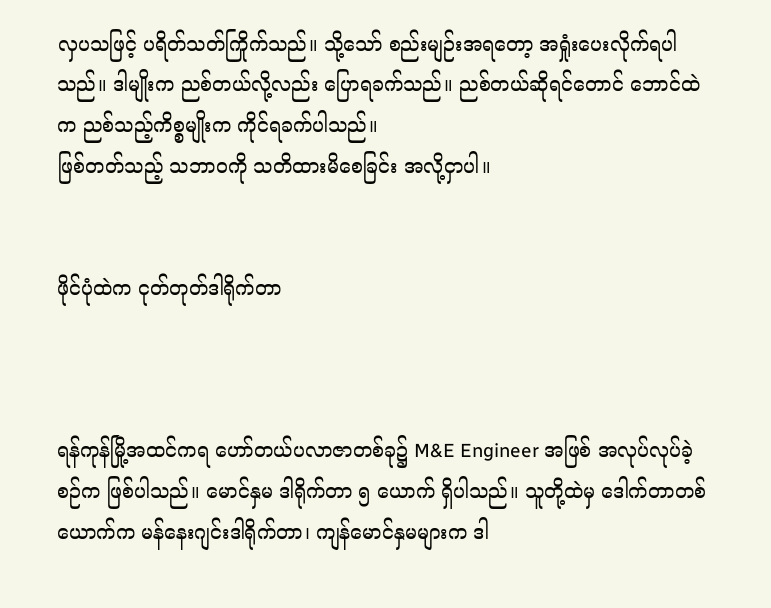လှပသဖြင့် ပရိတ်သတ်ကြိုက်သည်။ သို့သော် စည်းမျဉ်းအရတော့ အရှုံးပေးလိုက်ရပါသည်။ ဒါမျိုးက ညစ်တယ်လို့လည်း ပြောရခက်သည်။ ညစ်တယ်ဆိုရင်တောင် ဘောင်ထဲက ညစ်သည့်ကိစ္စမျိုးက ကိုင်ရခက်ပါသည်။
ဖြစ်တတ်သည့် သဘာဝကို သတိထားမိစေခြင်း အလို့ငှာပါ။


ဖိုင်ပုံထဲက ငုတ်တုတ်ဒါရိုက်တာ



ရန်ကုန်မြို့အထင်ကရ ဟော်တယ်ပလာဇာတစ်ခု၌ M&E Engineer အဖြစ် အလုပ်လုပ်ခဲ့စဉ်က ဖြစ်ပါသည်။ မောင်နှမ ဒါရိုက်တာ ၅ ယောက် ရှိပါသည်။ သူတို့ထဲမှ ဒေါက်တာတစ်ယောက်က မန်နေးဂျင်းဒါရိုက်တာ၊ ကျန်မောင်နှမများက ဒါ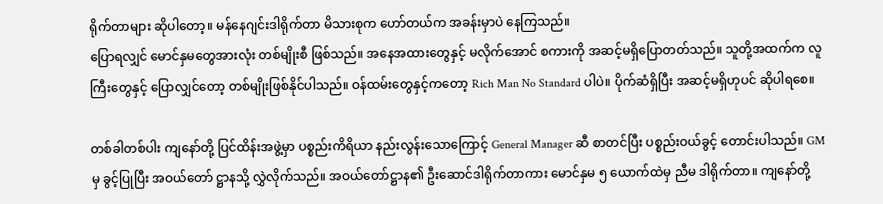ရိုက်တာများ ဆိုပါတော့။ မန်နေဂျင်းဒါရိုက်တာ မိသားစုက ဟော်တယ်က အခန်းမှာပဲ နေကြသည်။
ပြောရလျှင် မောင်နှမတွေအားလုံး တစ်မျိုးစီ ဖြစ်သည်။ အနေအထားတွေနှင့် မလိုက်အောင် စကားကို အဆင့်မရှိပြောတတ်သည်။ သူတို့အထက်က လူကြီးတွေနှင့် ပြောလျှင်တော့ တစ်မျိုးဖြစ်နိုင်ပါသည်။ ဝန်ထမ်းတွေနှင့်ကတော့ Rich Man No Standard ပါပဲ။ ပိုက်ဆံရှိပြီး အဆင့်မရှိဟုပင် ဆိုပါရစေ။

တစ်ခါတစ်ပါး ကျနော်တို့ ပြင်ထိန်းအဖွဲ့မှာ ပစ္စည်းကိရိယာ နည်းလွန်းသောကြောင့် General Manager ဆီ စာတင်ပြီး ပစ္စည်းဝယ်ခွင့် တောင်းပါသည်။ GM မှ ခွင့်ပြုပြီး အဝယ်တော် ဋ္ဌာနသို့ လွှဲလိုက်သည်။ အဝယ်တော်ဋ္ဌာန၏ ဦးဆောင်ဒါရိုက်တာကား မောင်နှမ ၅ ယောက်ထဲမှ ညီမ ဒါရိုက်တာ။ ကျနော်တို့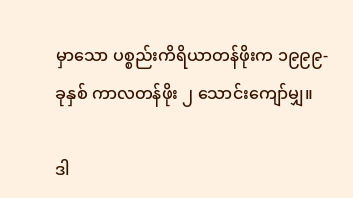မှာသော ပစ္စည်းကိရိယာတန်ဖိုးက ၁၉၉၉-ခုနှစ် ကာလတန်ဖိုး ၂ သောင်းကျော်မျှ။

ဒါ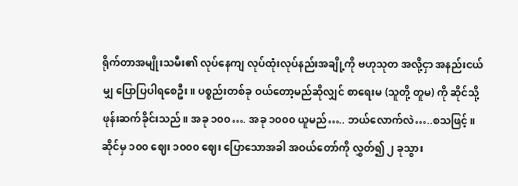ရိုက်တာအမျိုးသမီး၏ လုပ်နေကျ လုပ်ထုံးလုပ်နည်းအချို့ကို ဗဟုသုတ အလို့ငှာ အနည်းငယ်မျှ ပြောပြပါရစေဦး။ ပစ္စည်းတစ်ခု ဝယ်တော့မည်ဆိုလျှင် စာရေးမ (သူတို့ တူမ) ကို ဆိုင်သို့ ဖုန်းဆက်ခိုင်းသည်။ အခု ၁၀၀…. အခု ၁၀၀၀ ယူမည်….. ဘယ်လောက်လဲ…..စသဖြင့်။ ဆိုင်မှ ၁၀၀ ဈေး ၁၀၀၀ ဈေး ပြောသောအခါ အဝယ်တော်ကို လွှတ်၍ ၂ ခုသွား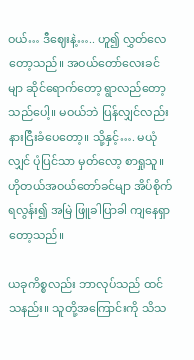ဝယ်… ဒီဈေးနဲ့….. ဟူ၍ လွှတ်လေတော့သည်။ အဝယ်တော်လေးခင်မျာ ဆိုင်ရောက်တော့ ရွာလည်တော့သည်ပေါ့။ မဝယ်ဘဲ ပြန်လျှင်လည်း နားငြီးခံပေတော့။ သို့နှင့်…. မယုံလျှင် ပုံပြင်သာ မှတ်လော့ စာရှုသူ။ ဟိုတယ်အဝယ်တော်ခင်မျာ အိပ်စိုက်ရလွန်း၍ အမြဲ ဖြူခါပြာခါ ကျနေရှာတော့သည်။

ယခုကိစ္စလည်း ဘာလုပ်သည် ထင်သနည်း။ သူတို့အကြောင်းကို သိသ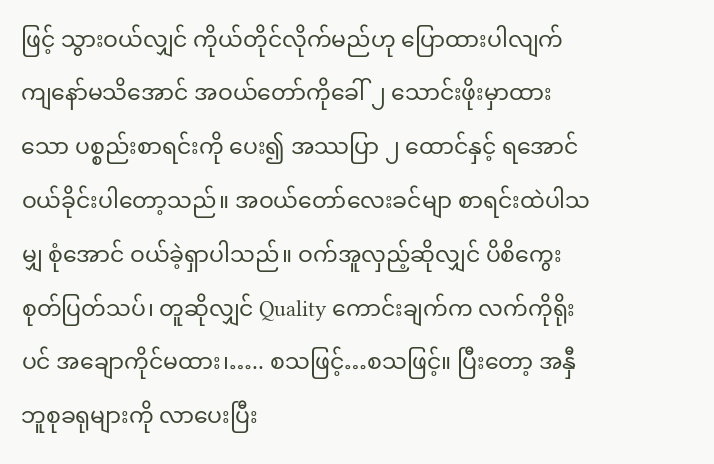ဖြင့် သွားဝယ်လျှင် ကိုယ်တိုင်လိုက်မည်ဟု ပြောထားပါလျက် ကျနော်မသိအောင် အဝယ်တော်ကိုခေါ် ၂ သောင်းဖိုးမှာထားသော ပစ္စည်းစာရင်းကို ပေး၍ အဿပြာ ၂ ထောင်နှင့် ရအောင် ဝယ်ခိုင်းပါတော့သည်။ အဝယ်တော်လေးခင်မျာ စာရင်းထဲပါသမျှ စုံအောင် ဝယ်ခဲ့ရှာပါသည်။ ဝက်အူလှည့်ဆိုလျှင် ပိစိကွေး စုတ်ပြတ်သပ်၊ တူဆိုလျှင် Quality ကောင်းချက်က လက်ကိုရိုးပင် အချောကိုင်မထား၊….. စသဖြင့်…စသဖြင့်။ ပြီးတော့ အနှီ ဘူစုခရုများကို လာပေးပြီး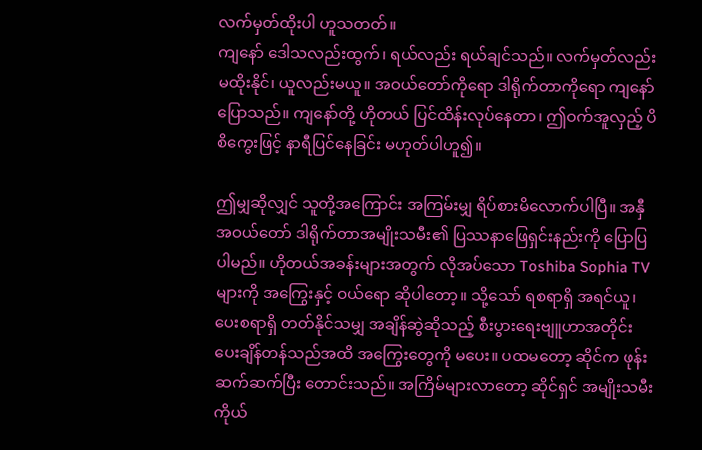လက်မှတ်ထိုးပါ ဟူသတတ်။
ကျနော် ဒေါသလည်းထွက်၊ ရယ်လည်း ရယ်ချင်သည်။ လက်မှတ်လည်း မထိုးနိုင်၊ ယူလည်းမယူ။ အဝယ်တော်ကိုရော ဒါရိုက်တာကိုရော ကျနော်ပြောသည်။ ကျနော်တို့ ဟိုတယ် ပြင်ထိန်းလုပ်နေတာ၊ ဤဝက်အူလှည့် ပိစိကွေးဖြင့် နာရီပြင်နေခြင်း မဟုတ်ပါဟူ၍။

ဤမျှဆိုလျှင် သူတို့အကြောင်း အကြမ်းမျှ ရိပ်စားမိလောက်ပါပြီ။ အနှီ အဝယ်တော် ဒါရိုက်တာအမျိုးသမီး၏ ပြဿနာဖြေရှင်းနည်းကို ပြောပြပါမည်။ ဟိုတယ်အခန်းများအတွက် လိုအပ်သော Toshiba Sophia TV များကို အကြွေးနှင့် ဝယ်ရော ဆိုပါတော့။ သို့သော် ရစရာရှိ အရင်ယူ၊ ပေးစရာရှိ တတ်နိုင်သမျှ အချိန်ဆွဲဆိုသည့် စီးပွားရေးဗျူဟာအတိုင်း ပေးချိန်တန်သည်အထိ အကြွေးတွေကို မပေး။ ပထမတော့ ဆိုင်က ဖုန်းဆက်ဆက်ပြီး တောင်းသည်။ အကြိမ်များလာတော့ ဆိုင်ရှင် အမျိုးသမီး ကိုယ်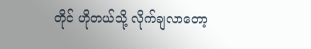တိုင် ဟိုတယ်သို့ လိုက်ချလာတော့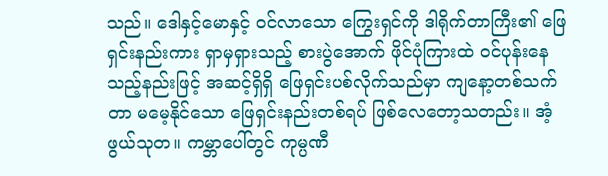သည်။ ဒေါနှင့်မောနှင့် ဝင်လာသော ကြွေးရှင်ကို ဒါရိုက်တာကြီး၏ ဖြေရှင်းနည်းကား ရှာမှရှားသည့် စားပွဲအောက် ဖိုင်ပုံကြားထဲ ဝင်ပုန်းနေသည့်နည်းဖြင့် အဆင့်ရှိရှိ ဖြေရှင်းပစ်လိုက်သည်မှာ ကျနော့တစ်သက်တာ မမေ့နိုင်သော ဖြေရှင်းနည်းတစ်ရပ် ဖြစ်လေတော့သတည်း။ အံ့ဖွယ်သုတ။ ကမ္ဘာပေါ်တွင် ကုမ္ပဏီ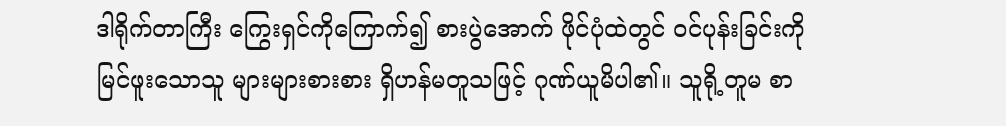ဒါရိုက်တာကြီး ကြွေးရှင်ကိုကြောက်၍ စားပွဲအောက် ဖိုင်ပုံထဲတွင် ဝင်ပုန်းခြင်းကို မြင်ဖူးသောသူ များများစားစား ရှိဟန်မတူသဖြင့် ဂုဏ်ယူမိပါ၏။ သူရို့တူမ စာ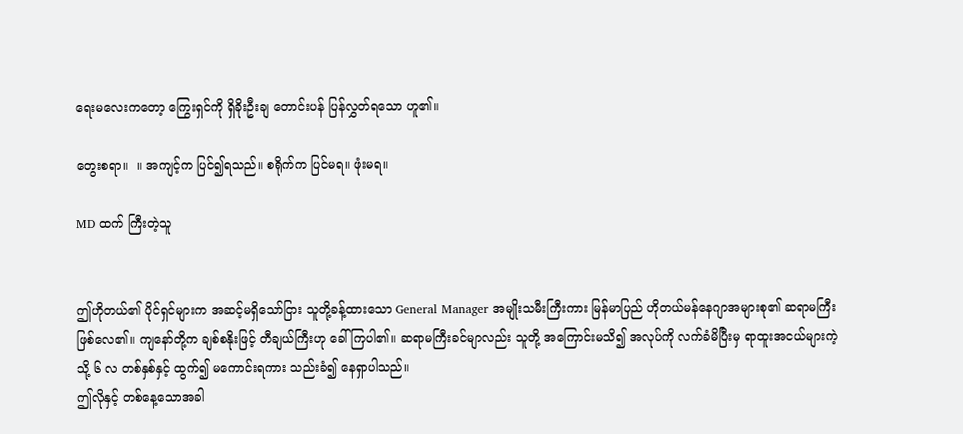ရေးမလေးကတော့ ကြွေးရှင်ကို ရှိခိုးဦးချ တောင်းပန် ပြန်လွှတ်ရသော ဟူ၏။

တွေးစရာ။  ။ အကျင့်က ပြင်၍ရသည်။ စရိုက်က ပြင်မရ။ ဖုံးမရ။

MD ထက် ကြီးတဲ့သူ


ဤဟိုတယ်၏ ပိုင်ရှင်များက အဆင့်မရှိသော်ငြား သူတို့ခန့်ထားသော General Manager အမျိုးသမီးကြီးကား မြန်မာပြည် ဟိုတယ်မန်နေဂျာအများစု၏ ဆရာမကြီး ဖြစ်လေ၏။ ကျနော်တို့က ချစ်စနိုးဖြင့် တီချယ်ကြီးဟု ခေါ်ကြပါ၏။ ဆရာမကြီးခင်မျာလည်း သူတို့ အကြောင်းမသိ၍ အလုပ်ကို လက်ခံမိပြီးမှ ရာထူးအငယ်များကဲ့သို့ ၆ လ တစ်နှစ်နှင့် ထွက်၍ မကောင်းရကား သည်းခံ၍ နေရှာပါသည်။
ဤလိုနှင့် တစ်နေ့သောအခါ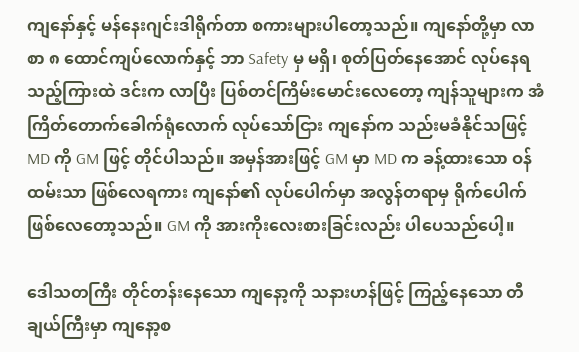ကျနော်နှင့် မန်နေးဂျင်းဒါရိုက်တာ စကားများပါတော့သည်။ ကျနော်တို့မှာ လာစာ ၈ ထောင်ကျပ်လောက်နှင့် ဘာ Safety မှ မရှိ၊ စုတ်ပြတ်နေအောင် လုပ်နေရသည့်ကြားထဲ ဒင်းက လာပြီး ပြစ်တင်ကြိမ်းမောင်းလေတော့ ကျန်သူများက အံကြိတ်တောက်ခေါက်ရုံလောက် လုပ်သော်ငြား ကျနော်က သည်းမခံနိုင်သဖြင့် MD ကို GM ဖြင့် တိုင်ပါသည်။ အမှန်အားဖြင့် GM မှာ MD က ခန့်ထားသော ဝန်ထမ်းသာ ဖြစ်လေရကား ကျနော်၏ လုပ်ပေါက်မှာ အလွန်တရာမှ ရိုက်ပေါက် ဖြစ်လေတော့သည်။ GM ကို အားကိုးလေးစားခြင်းလည်း ပါပေသည်ပေါ့။

ဒေါသတကြီး တိုင်တန်းနေသော ကျနော့ကို သနားဟန်ဖြင့် ကြည့်နေသော တီချယ်ကြီးမှာ ကျနော့စ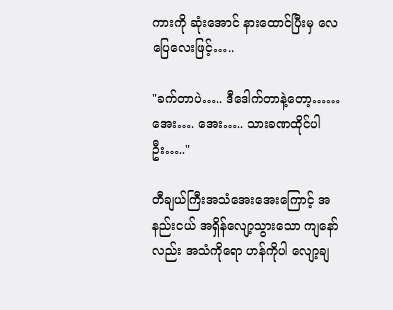ကားကို ဆုံးအောင် နားထောင်ပြီးမှ လေပြေလေးဖြင့်…..

"ခက်တာပဲ….. ဒီဒေါက်တာနဲ့တော့…… အေး…. အေး….. သားခဏထိုင်ပါဦး….."

တီချယ်ကြီးအသံအေးအေးကြောင့် အနည်းငယ် အရှိန်လျော့သွားသော ကျနော်လည်း အသံကိုရော ဟန်ကိုပါ လျော့ချ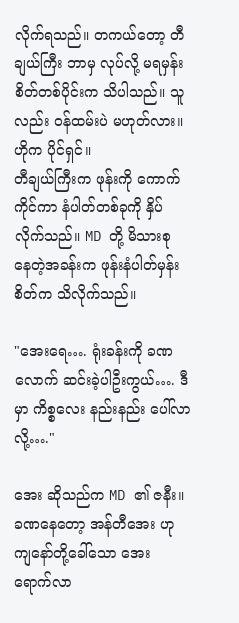လိုက်ရသည်။ တကယ်တော့ တီချယ်ကြီး ဘာမှ လုပ်လို့ မရမှန်း စိတ်တစ်ပိုင်းက သိပါသည်။ သူလည်း ဝန်ထမ်းပဲ မဟုတ်လား။ ဟိုက ပိုင်ရှင်။
တီချယ်ကြီးက ဖုန်းကို ကောက်ကိုင်ကာ နံပါတ်တစ်ခုကို နှိပ်လိုက်သည်။ MD တို့ မိသားစု နေတဲ့အခန်းက ဖုန်းနံပါတ်မှန်း စိတ်က သိလိုက်သည်။

"အေးရေ…. ရုံးခန်းကို ခဏလောက် ဆင်းခဲ့ပါဦးကွယ်…. ဒီမှာ ကိစ္စလေး နည်းနည်း ပေါ်လာလို့…."

အေး ဆိုသည်က MD ၏ ဇနီး။ ခဏနေတော့ အန်တီအေး ဟု ကျနော်တို့ခေါ်သော အေး ရောက်လာ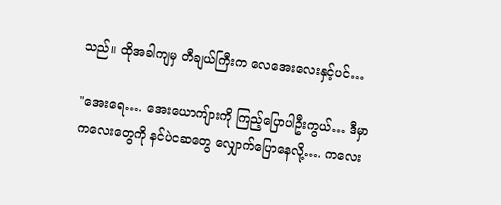သည်။ ထိုအခါကျမှ တီချယ်ကြီးက လေအေးလေးနှင့်ပင်…

"အေးရေ…. အေးယောကျ်ားကို ကြည့်ပြောပါဦးကွယ်… ဒီမှာ ကလေးတွေကို နင်ပဲငဆတွေ လျှောက်ပြောနေလို့…. ကလေး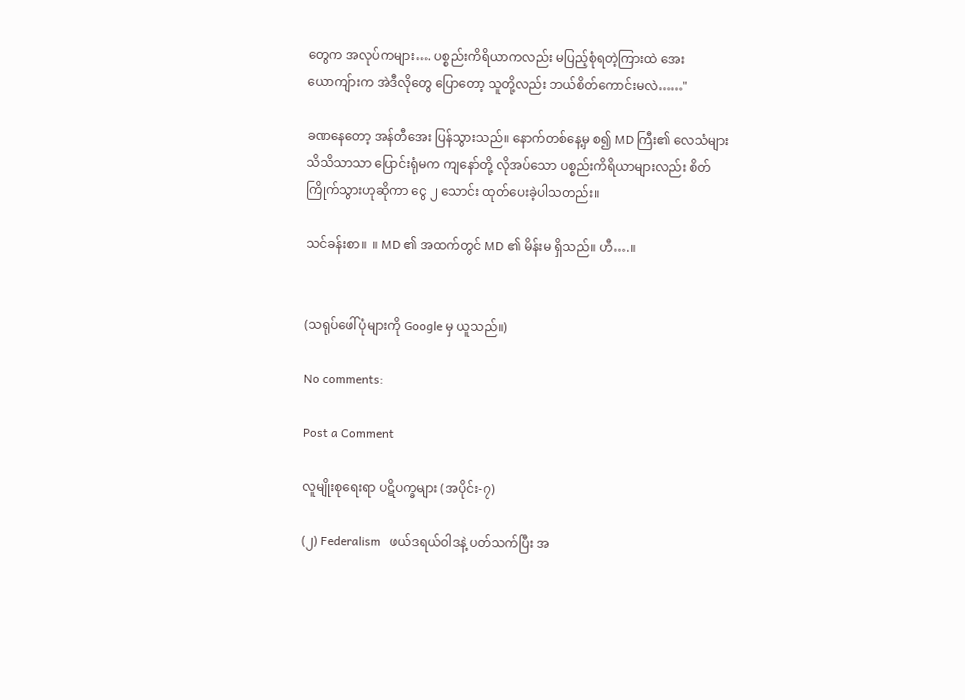တွေက အလုပ်ကများ…. ပစ္စည်းကိရိယာကလည်း မပြည့်စုံရတဲ့ကြားထဲ အေးယောကျ်ားက အဲဒီလိုတွေ ပြောတော့ သူတို့လည်း ဘယ်စိတ်ကောင်းမလဲ……"

ခဏနေတော့ အန်တီအေး ပြန်သွားသည်။ နောက်တစ်နေ့မှ စ၍ MD ကြီး၏ လေသံများ သိသိသာသာ ပြောင်းရုံမက ကျနော်တို့ လိုအပ်သော ပစ္စည်းကိရိယာများလည်း စိတ်ကြိုက်သွားဟုဆိုကာ ငွေ ၂ သောင်း ထုတ်ပေးခဲ့ပါသတည်း။

သင်ခန်းစာ။  ။ MD ၏ အထက်တွင် MD ၏ မိန်းမ ရှိသည်။ ဟီ….။


(သရုပ်ဖေါ်ပုံများကို Google မှ ယူသည်။)

No comments:

Post a Comment

လူမျိုးစုရေးရာ ပဋိပက္ခများ (အပိုင်း-၇)

(၂) Federalism   ဖယ်ဒရယ်ဝါဒနဲ့ ပတ်သက်ပြီး အ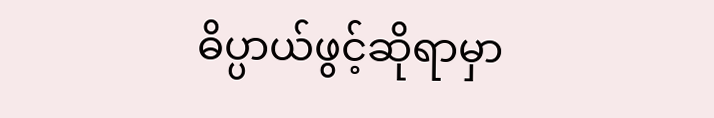ဓိပ္ပာယ်ဖွင့်ဆိုရာမှာ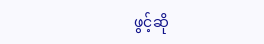ဖွင့်ဆို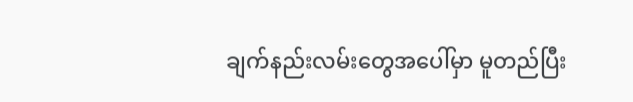ချက်နည်းလမ်းတွေအပေါ်မှာ မူတည်ပြီး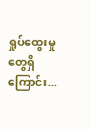ရှုပ်ထွေးမှုတွေရှိကြောင်း...